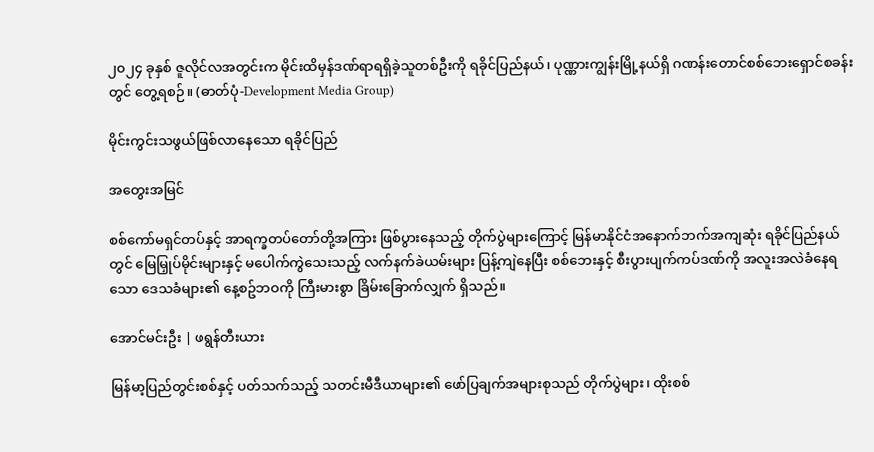၂၀၂၄ ခုနှစ် ဇူလိုင်လအတွင်းက မိုင်းထိမှန်ဒဏ်ရာရရှိခဲ့သူတစ်ဦးကို ရခိုင်ပြည်နယ်၊ ပုဏ္ဏားကျွန်းမြို့နယ်ရှိ ဂဏန်းတောင်စစ်ဘေးရှောင်စခန်းတွင် တွေ့ရစဉ်။ (ဓာတ်ပုံ-Development Media Group)

မိုင်းကွင်းသဖွယ်ဖြစ်လာနေသော ရခိုင်ပြည်

အတွေးအမြင်

စစ်ကော်မရှင်တပ်နှင့် အာရက္ခတပ်တော်တို့အကြား ဖြစ်ပွားနေသည့် တိုက်ပွဲများကြောင့် မြန်မာနိုင်ငံအနောက်ဘက်အကျဆုံး ရခိုင်ပြည်နယ်တွင် မြေမြှုပ်မိုင်းများနှင့် မပေါက်ကွဲသေးသည့် လက်နက်ခဲယမ်းများ ပြန့်ကျဲနေပြီး စစ်ဘေးနှင့် စီးပွားပျက်ကပ်ဒဏ်ကို အလူးအလဲခံနေရသော ဒေသခံများ၏ နေ့စဥ်ဘဝကို ကြီးမားစွာ ခြိမ်းခြောက်လျှက် ရှိသည်။

အောင်မင်းဦး | ဖရွန်တီးယား

မြန်မာ့ပြည်တွင်းစစ်နှင့် ပတ်သက်သည့် သတင်းမီဒီယာများ၏ ဖော်ပြချက်အများစုသည် တိုက်ပွဲများ၊ ထိုးစစ်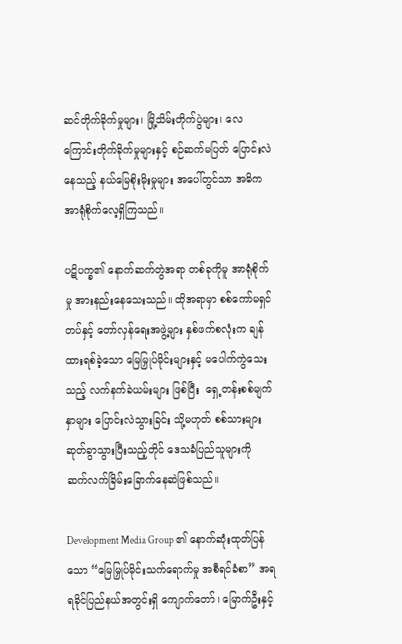ဆင်တိုက်ခိုက်မှုများ၊ မြို့သိမ်းတိုက်ပွဲများ၊ လေကြောင်းတိုက်ခိုက်မှုများနှင့် စဉ်ဆက်မပြတ် ပြောင်းလဲနေသည့် နယ်မြေစိုးမိုးမှုများ အပေါ်တွင်သာ အဓိကအာရုံစိုက်လေ့ရှိကြသည်။

ပဋိပက္ခ၏ နောက်ဆက်တွဲအရာ တစ်ခုကိုမူ အာရုံစိုက်မှု အားနည်းနေသေးသည်။ ထိုအရာမှာ စစ်ကော်မရှင်တပ်နှင့် တော်လှန်ရေးအဖွဲ့များ နှစ်ဖက်စလုံးက ချန်ထားရစ်ခဲ့သော မြေမြှုပ်မိုင်းများနှင့် မပေါက်ကွဲသေးသည့် လက်နက်ခဲယမ်းများ ဖြစ်ပြီး  ရှေ့တန်းစစ်မျက်နှာများ ပြောင်းလဲသွားခြင်း သို့မဟုတ် စစ်သားများ ဆုတ်ခွာသွားပြီးသည့်တိုင် ဒေသခံပြည်သူများကို ဆက်လက်ခြိမ်းခြောက်နေဆဲဖြစ်သည်။

Development Media Group ၏ နောက်ဆုံးထုတ်ပြန်သော “မြေမြှုပ်မိုင်းသက်ရောက်မှု အစီရင်ခံစာ” အရ ရခိုင်ပြည်နယ်အတွင်းရှိ ကျောက်တော်၊ မြောက်ဦးနှင့်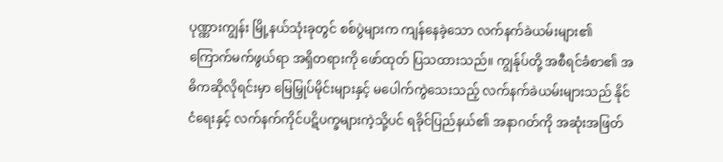ပုဏ္ဏားကျွန်း မြို့နယ်သုံးခုတွင် စစ်ပွဲများက ကျန်နေခဲ့သော လက်နက်ခဲယမ်းများ၏ ကြောက်မက်ဖွယ်ရာ အရှိတရားကို ဖော်ထုတ် ပြသထားသည်။ ကျွန်ုပ်တို့ အစီရင်ခံစာ၏ အဓိကဆိုလိုရင်းမှာ မြေမြှုပ်မိုင်းများနှင့် မပေါက်ကွဲသေးသည့် လက်နက်ခဲယမ်းများသည် နိုင်ငံရေးနှင့် လက်နက်ကိုင်ပဋိပက္ခများကဲ့သို့ပင် ရခိုင်ပြည်နယ်၏ အနာဂတ်ကို အဆုံးအဖြတ်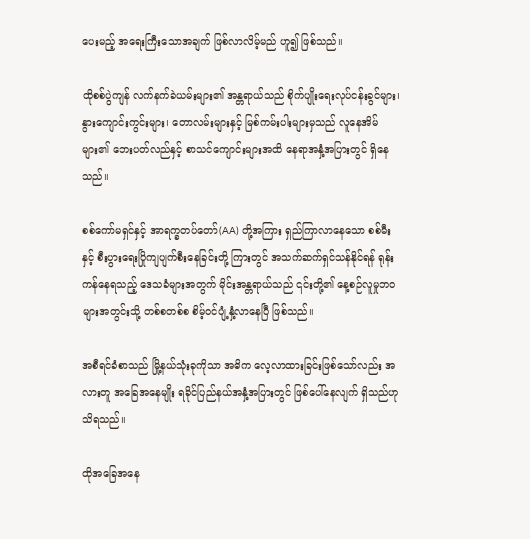ပေးမည့် အရေးကြီးသောအချက် ဖြစ်လာလိမ့်မည် ဟူ၍ ဖြစ်သည်။

ထိုစစ်ပွဲကျန် လက်နက်ခဲယမ်းများ၏ အန္တရာယ်သည် စိုက်ပျိုးရေးလုပ်ငန်းခွင်များ၊ နွားကျောင်းကွင်းများ၊ တောလမ်းများနှင့် မြစ်ကမ်းပါးများမှသည် လူနေအိမ်များ၏ ဘေးပတ်လည်နှင့် စာသင်ကျောင်းများအထိ နေရာအနှံ့အပြားတွင် ရှိနေသည်။

စစ်ကော်မရှင်နှင့် အာရက္ခတပ်တော်(AA) တို့အကြား ရှည်ကြာလာနေသော စစ်မီးနှင့် စီးပွားရေးပြိုကျပျက်စီးနေခြင်းတို့ ကြားတွင် အသက်ဆက်ရှင်သန်နိုင်ရန် ရုန်းကန်နေရသည့် ဒေသခံများအတွက် မိုင်းအန္တရာယ်သည် ၎င်းတို့၏ နေ့စဉ်လူမှုဘဝများအတွင်းသို့ တစ်စတစ်စ စိမ့်ဝင်ပျံ့နှံ့လာနေပြီ ဖြစ်သည်။

အစီရင်ခံစာသည် မြို့နယ်သုံးခုကိုသာ အဓိက လေ့လာထားခြင်းဖြစ်သော်လည်း အလားတူ အခြေအနေမျိုး ရခိုင်ပြည်နယ်အနှံ့အပြားတွင် ဖြစ်ပေါ်နေလျက် ရှိသည်ဟု သိရသည်။

ထိုအခြေအနေ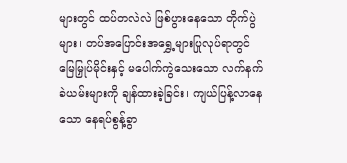များတွင် ထပ်တလဲလဲ ဖြစ်ပွားနေသော တိုက်ပွဲများ၊ တပ်အပြောင်းအရွှေ့များပြုလုပ်ရာတွင် မြေမြှုပ်မိုင်းနှင့် မပေါက်ကွဲသေးသော လက်နက်ခဲယမ်းများကို ချန်ထားခဲ့ခြင်း၊ ကျယ်ပြန့်လာနေသော နေရပ်စွန့်ခွာ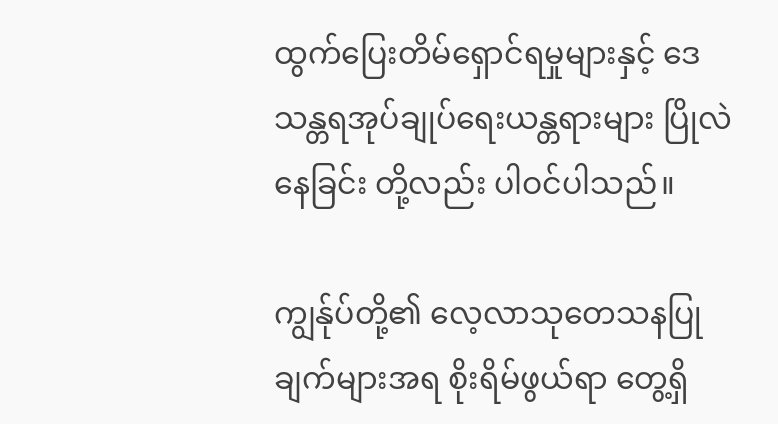ထွက်ပြေးတိမ်ရှောင်ရမှုများနှင့် ဒေသန္တရအုပ်ချုပ်ရေးယန္တရားများ ပြိုလဲနေခြင်း တို့လည်း ပါဝင်ပါသည်။

ကျွန်ုပ်တို့၏ လေ့လာသုတေသနပြုချက်များအရ စိုးရိမ်ဖွယ်ရာ တွေ့ရှိ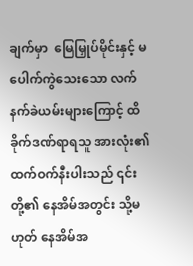ချက်မှာ  မြေမြှုပ်မိုင်းနှင့် မပေါက်ကွဲသေးသော လက်နက်ခဲယမ်းများကြောင့် ထိခိုက်ဒဏ်ရာရသူ အားလုံး၏ ထက်ဝက်နီးပါးသည် ၎င်းတို့၏ နေအိမ်အတွင်း သို့မဟုတ် နေအိမ်အ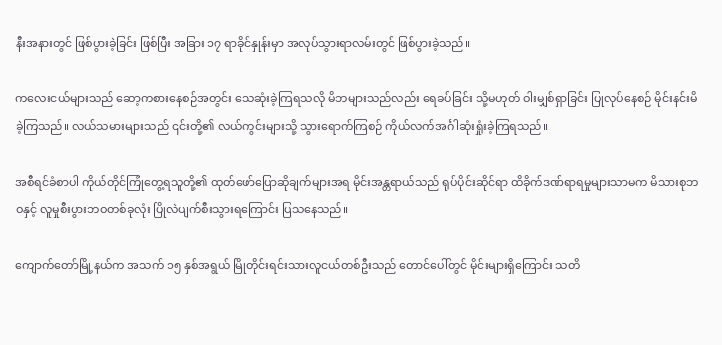နီးအနားတွင် ဖြစ်ပွားခဲ့ခြင်း ဖြစ်ပြီး အခြား ၁၇ ရာခိုင်နှုန်းမှာ အလုပ်သွားရာလမ်းတွင် ဖြစ်ပွားခဲ့သည်။

ကလေးငယ်များသည် ဆော့ကစားနေစဉ်အတွင်း သေဆုံးခဲ့ကြရသလို မိဘများသည်လည်း ရေခပ်ခြင်း သို့မဟုတ် ဝါးမျှစ်ရှာခြင်း ပြုလုပ်နေစဉ် မိုင်းနင်းမိခဲ့ကြသည်။ လယ်သမားများသည် ၎င်းတို့၏ လယ်ကွင်းများသို့ သွားရောက်ကြစဉ် ကိုယ်လက်အင်္ဂါဆုံးရှုံးခဲ့ကြရသည်။

အစီရင်ခံစာပါ ကိုယ်တိုင်ကြုံတွေ့ရသူတို့၏ ထုတ်ဖော်ပြောဆိုချက်များအရ မိုင်းအန္တရာယ်သည် ရုပ်ပိုင်းဆိုင်ရာ ထိခိုက်ဒဏ်ရာရမှုများသာမက မိသားစုဘဝနှင့် လူမှုစီးပွားဘဝတစ်ခုလုံး ပြိုလဲပျက်စီးသွားရကြောင်း ပြသနေသည်။

ကျောက်တော်မြို့နယ်က အသက် ၁၅ နှစ်အရွယ် မြိုတိုင်းရင်းသားလူငယ်တစ်ဦးသည် တောင်ပေါ်တွင် မိုင်းများရှိကြောင်း သတိ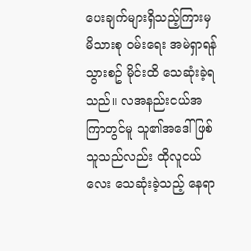ပေးချက်များရှိသည့်ကြားမှ မိသားစု ဝမ်းရေး အမဲရှာရန် သွားစဥ် မိုင်းထိ သေဆုံးခဲ့ရသည်။ လအနည်းငယ်အကြာတွင်မူ သူ၏အဒေါ်ဖြစ်သူသည်လည်း ထိုလူငယ်လေး သေဆုံးခဲ့သည့် နေရာ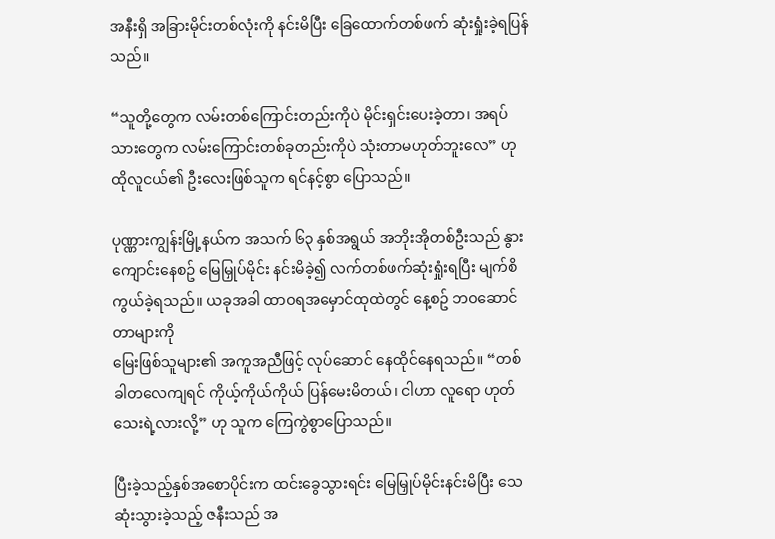အနီးရှိ အခြားမိုင်းတစ်လုံးကို နင်းမိပြီး ခြေထောက်တစ်ဖက် ဆုံးရှုံးခဲ့ရပြန်သည်။

“သူတို့တွေက လမ်းတစ်ကြောင်းတည်းကိုပဲ မိုင်းရှင်းပေးခဲ့တာ၊ အရပ်သားတွေက လမ်းကြောင်းတစ်ခုတည်းကိုပဲ သုံးတာမဟုတ်ဘူးလေ” ဟု ထိုလူငယ်၏ ဦးလေးဖြစ်သူက ရင်နင့်စွာ ပြောသည်။

ပုဏ္ဏားကျွန်းမြို့နယ်က အသက် ၆၃ နှစ်အရွယ် အဘိုးအိုတစ်ဦးသည် နွားကျောင်းနေစဥ် မြေမြှုပ်မိုင်း နင်းမိခဲ့၍ လက်တစ်ဖက်ဆုံးရှုံးရပြီး မျက်စိကွယ်ခဲ့ရသည်။ ယခုအခါ ထာဝရအမှောင်ထုထဲတွင် နေ့စဥ် ဘဝဆောင်တာများကို
မြေးဖြစ်သူများ၏ အကူအညီဖြင့် လုပ်ဆောင် နေထိုင်နေရသည်။ “တစ်ခါတလေကျရင် ကိုယ့်ကိုယ်ကိုယ် ပြန်မေးမိတယ်၊ ငါဟာ လူရော ဟုတ်သေးရဲ့လားလို့” ဟု သူက ကြေကွဲစွာပြောသည်။

ပြီးခဲ့သည့်နှစ်အစောပိုင်းက ထင်းခွေသွားရင်း မြေမြှုပ်မိုင်းနင်းမိပြီး သေဆုံးသွားခဲ့သည့် ဇနီးသည် အ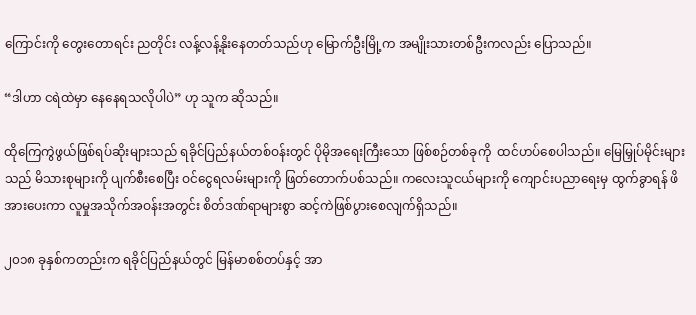ကြောင်းကို တွေးတောရင်း ညတိုင်း လန့်လန့်နိုးနေတတ်သည်ဟု မြောက်ဦးမြို့က အမျိုးသားတစ်ဦးကလည်း ပြောသည်။

“ဒါဟာ ငရဲထဲမှာ နေနေရသလိုပါပဲ” ဟု သူက ဆိုသည်။

ထိုကြေကွဲဖွယ်ဖြစ်ရပ်ဆိုးများသည် ရခိုင်ပြည်နယ်တစ်ဝန်းတွင် ပိုမိုအရေးကြီးသော ဖြစ်စဉ်တစ်ခုကို  ထင်ဟပ်စေပါသည်။ မြေမြှုပ်မိုင်းများသည် မိသားစုများကို ပျက်စီးစေပြီး ဝင်ငွေရလမ်းများကို ဖြတ်တောက်ပစ်သည်။ ကလေးသူငယ်များကို ကျောင်းပညာရေးမှ ထွက်ခွာရန် ဖိအားပေးကာ လူမှုအသိုက်အဝန်းအတွင်း စိတ်ဒဏ်ရာများစွာ ဆင့်ကဲဖြစ်ပွားစေလျက်ရှိသည်။

၂၀၁၈ ခုနှစ်ကတည်းက ရခိုင်ပြည်နယ်တွင် မြန်မာစစ်တပ်နှင့် အာ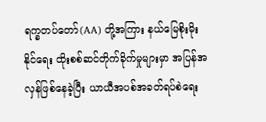ရက္ခတပ်တော်(AA) တို့အကြား နယ်မြေစိုးမိုးနိုင်ရေး ထိုးစစ်ဆင်တိုက်ခိုက်မှုများမှာ အပြန်အလှန်ဖြစ်နေခဲ့ပြီး ယာယီအပစ်အခတ်ရပ်စဲရေး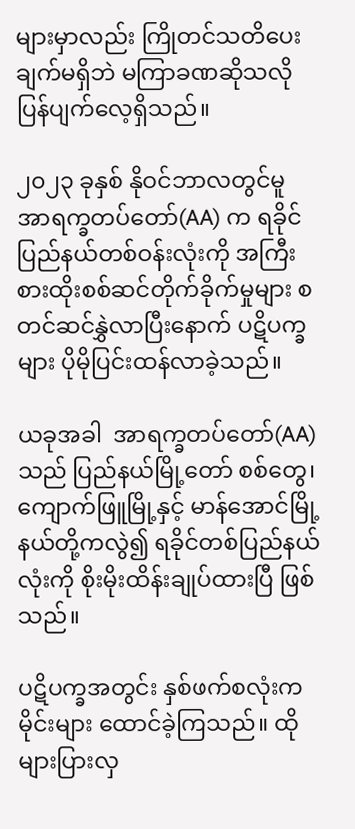များမှာလည်း ကြိုတင်သတိပေးချက်မရှိဘဲ မကြာခဏဆိုသလို ပြန်ပျက်လေ့ရှိသည်။

၂၀၂၃ ခုနှစ် နိုဝင်ဘာလတွင်မူ အာရက္ခတပ်တော်(AA) က ရခိုင်ပြည်နယ်တစ်ဝန်းလုံးကို အကြီးစားထိုးစစ်ဆင်တိုက်ခိုက်မှုများ စတင်ဆင်နွှဲလာပြီးနောက် ပဋိပက္ခများ ပိုမိုပြင်းထန်လာခဲ့သည်။

ယခုအခါ  အာရက္ခတပ်တော်(AA) သည် ပြည်နယ်မြို့တော် စစ်တွေ၊ ကျောက်ဖြူမြို့နှင့် မာန်အောင်မြို့နယ်တို့ကလွဲ၍ ရခိုင်တစ်ပြည်နယ်လုံးကို စိုးမိုးထိန်းချုပ်ထားပြီ ဖြစ်သည်။

ပဋိပက္ခအတွင်း နှစ်ဖက်စလုံးက မိုင်းများ ထောင်ခဲ့ကြသည်။ ထိုများပြားလှ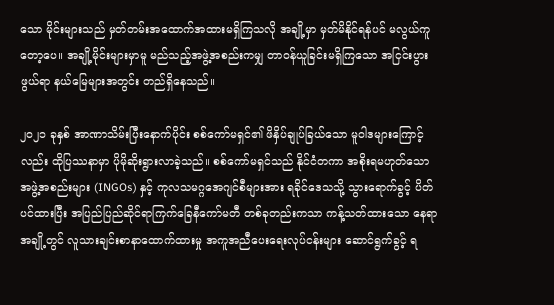သော မိုင်းများသည် မှတ်တမ်းအထောက်အထားမရှိကြသလို အချို့မှာ မှတ်မိနိုင်ရန်ပင် မလွယ်ကူတော့ပေ။ အချို့မိုင်းများမှာမူ မည်သည့်အဖွဲ့အစည်းကမျှ တာဝန်ယူခြင်းမရှိကြသော အငြင်းပွားဖွယ်ရာ နယ်မြေများအတွင်း တည်ရှိနေသည်။

၂၀၂၁ ခုနှစ် အာဏာသိမ်းပြီးနောက်ပိုင်း စစ်ကော်မရှင်၏ ဖိနှိပ်ချုပ်ခြယ်သော မူဝါဒများကြောင့်လည်း ထိုပြဿနာမှာ ပိုမိုဆိုးရွားလာခဲ့သည်။ စစ်ကော်မရှင်သည် နိုင်ငံတကာ အစိုးရမဟုတ်သော အဖွဲ့အစည်းများ (INGOs) နှင့် ကုလသမဂ္ဂအေဂျင်စီများအား ရခိုင်ဒေသသို့ သွားရောက်ခွင့် ပိတ်ပင်ထားပြီး အပြည်ပြည်ဆိုင်ရာကြက်ခြေနီကော်မတီ တစ်ခုတည်းကသာ ကန့်သတ်ထားသော နေရာအချို့တွင် လူသားချင်းစာနာထောက်ထားမှု အကူအညီပေးရေးလုပ်ငန်းများ ဆောင်ရွက်ခွင့် ရ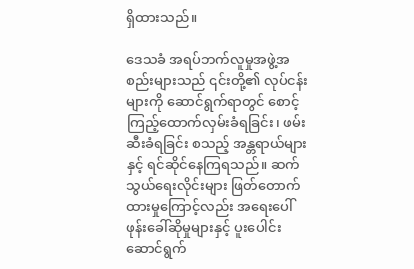ရှိထားသည်။

ဒေသခံ အရပ်ဘက်လူမှုအဖွဲ့အစည်းများသည် ၎င်းတို့၏ လုပ်ငန်းများကို ဆောင်ရွက်ရာတွင် စောင့်ကြည့်ထောက်လှမ်းခံရခြင်း၊ ဖမ်းဆီးခံရခြင်း စသည့် အန္တရာယ်များနှင့် ရင်ဆိုင်နေကြရသည်။ ဆက်သွယ်ရေးလိုင်းများ ဖြတ်တောက်ထားမှုကြောင့်လည်း အရေးပေါ်ဖုန်းခေါ်ဆိုမှုများနှင့် ပူးပေါင်းဆောင်ရွက်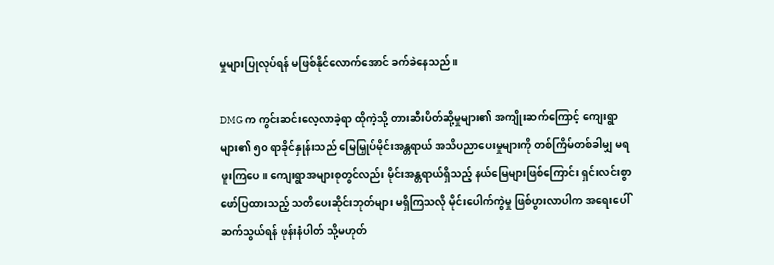မှုများပြုလုပ်ရန် မဖြစ်နိုင်လောက်အောင် ခက်ခဲနေသည်။

DMG က ကွင်းဆင်းလေ့လာခဲ့ရာ ထိုကဲ့သို့ တားဆီးပိတ်ဆို့မှုများ၏ အကျိုးဆက်ကြောင့် ကျေးရွာများ၏ ၅၀ ရာခိုင်နှုန်းသည် မြေမြှုပ်မိုင်းအန္တရာယ် အသိပညာပေးမှုများကို တစ်ကြိမ်တစ်ခါမျှ မရဖူးကြပေ။ ကျေးရွာအများစုတွင်လည်း မိုင်းအန္တရာယ်ရှိသည့် နယ်မြေများဖြစ်ကြောင်း ရှင်းလင်းစွာ ဖော်ပြထားသည့် သတိပေးဆိုင်းဘုတ်များ မရှိကြသလို မိုင်းပေါက်ကွဲမှု ဖြစ်ပွားလာပါက အရေးပေါ် ဆက်သွယ်ရန် ဖုန်းနံပါတ် သို့မဟုတ်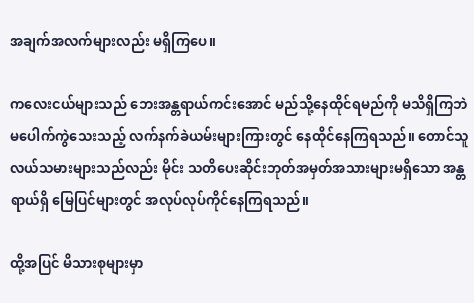အချက်အလက်များလည်း မရှိကြပေ။

ကလေးငယ်များသည် ဘေးအန္တရာယ်ကင်းအောင် မည်သို့နေထိုင်ရမည်ကို မသိရှိကြဘဲ မပေါက်ကွဲသေးသည့် လက်နက်ခဲယမ်းများကြားတွင် နေထိုင်နေကြရသည်။ တောင်သူလယ်သမားများသည်လည်း မိုင်း သတိပေးဆိုင်းဘုတ်အမှတ်အသားများမရှိသော အန္တရာယ်ရှိ မြေပြင်များတွင် အလုပ်လုပ်ကိုင်နေကြရသည်။

ထို့အပြင် မိသားစုများမှာ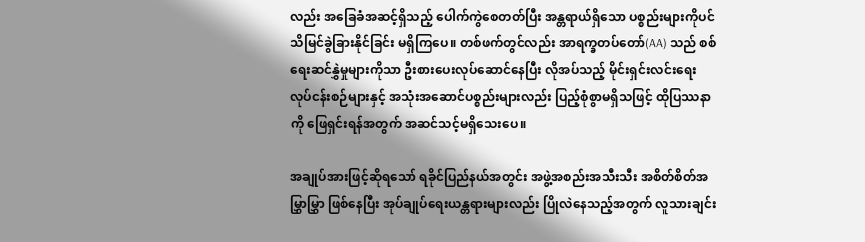လည်း အခြေခံအဆင့်ရှိသည့် ပေါက်ကွဲစေတတ်ပြီး အန္တရာယ်ရှိသော ပစ္စည်းများကိုပင် သိမြင်ခွဲခြားနိုင်ခြင်း မရှိကြပေ။ တစ်ဖက်တွင်လည်း အာရက္ခတပ်တော်(AA) သည် စစ်ရေးဆင်နွှဲမှုများကိုသာ ဦးစားပေးလုပ်ဆောင်နေပြီး လိုအပ်သည့် မိုင်းရှင်းလင်းရေးလုပ်ငန်းစဉ်များနှင့် အသုံးအဆောင်ပစ္စည်းများလည်း ပြည့်စုံစွာမရှိသဖြင့် ထိုပြဿနာကို ဖြေရှင်းရန်အတွက် အဆင်သင့်မရှိသေးပေ။

အချုပ်အားဖြင့်ဆိုရသော် ရခိုင်ပြည်နယ်အတွင်း အဖွဲ့အစည်းအသီးသီး အစိတ်စိတ်အမြွှာမြွှာ ဖြစ်နေပြီး အုပ်ချုပ်ရေးယန္တရားများလည်း ပြိုလဲနေသည့်အတွက် လူသားချင်း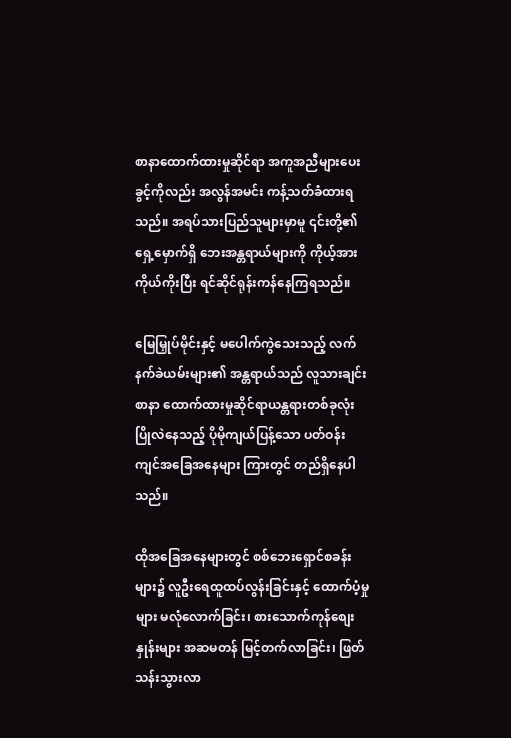စာနာထောက်ထားမှုဆိုင်ရာ အကူအညီများပေးခွင့်ကိုလည်း အလွန်အမင်း ကန့်သတ်ခံထားရသည်။ အရပ်သားပြည်သူများမှာမူ ၎င်းတို့၏ ရှေ့မှောက်ရှိ ဘေးအန္တရာယ်များကို ကိုယ့်အားကိုယ်ကိုးပြီး ရင်ဆိုင်ရုန်းကန်နေကြရသည်။

မြေမြှုပ်မိုင်းနှင့် မပေါက်ကွဲသေးသည့် လက်နက်ခဲယမ်းများ၏ အန္တရာယ်သည် လူသားချင်းစာနာ ထောက်ထားမှုဆိုင်ရာယန္တရားတစ်ခုလုံး ပြိုလဲနေသည့် ပိုမိုကျယ်ပြန့်သော ပတ်ဝန်းကျင်အခြေအနေများ ကြားတွင် တည်ရှိနေပါသည်။

ထိုအခြေအနေများတွင် စစ်ဘေးရှောင်စခန်းများ၌ လူဦးရေထူထပ်လွန်းခြင်းနှင့် ထောက်ပံ့မှုများ မလုံလောက်ခြင်း၊ စားသောက်ကုန်စျေးနှုန်းများ အဆမတန် မြင့်တက်လာခြင်း၊ ဖြတ်သန်းသွားလာ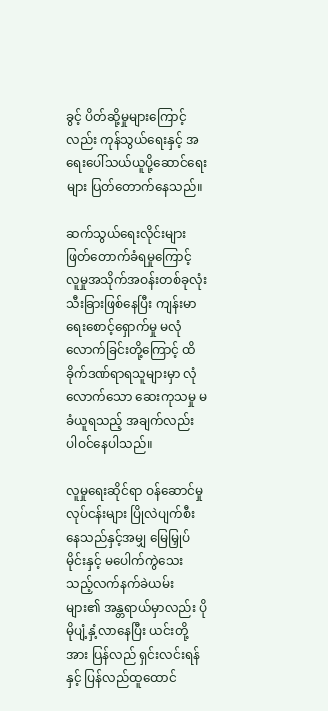ခွင့် ပိတ်ဆို့မှုများကြောင့်လည်း ကုန်သွယ်ရေးနှင့် အရေးပေါ်သယ်ယူပို့ဆောင်ရေးများ ပြတ်တောက်နေသည်။

ဆက်သွယ်ရေးလိုင်းများ ဖြတ်တောက်ခံရမှုကြောင့် လူမှုအသိုက်အဝန်းတစ်ခုလုံး သီးခြားဖြစ်နေပြီး ကျန်းမာရေးစောင့်ရှောက်မှု မလုံလောက်ခြင်းတို့ကြောင့် ထိခိုက်ဒဏ်ရာရသူများမှာ လုံလောက်သော ဆေးကုသမှု မခံယူရသည့် အချက်လည်း ပါဝင်နေပါသည်။

လူမှုရေးဆိုင်ရာ ဝန်ဆောင်မှုလုပ်ငန်းများ ပြိုလဲပျက်စီးနေသည်နှင့်အမျှ မြေမြှုပ်မိုင်းနှင့် မပေါက်ကွဲသေးသည့်လက်နက်ခဲယမ်းများ၏ အန္တရာယ်မှာလည်း ပိုမိုပျံ့နှံ့လာနေပြီး ယင်းတို့အား ပြန်လည် ရှင်းလင်းရန်နှင့် ပြန်လည်ထူထောင်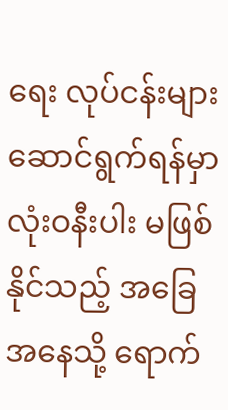ရေး လုပ်ငန်းများဆောင်ရွက်ရန်မှာ လုံးဝနီးပါး မဖြစ်နိုင်သည့် အခြေအနေသို့ ရောက်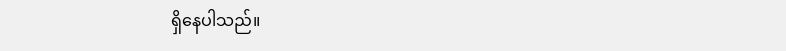ရှိနေပါသည်။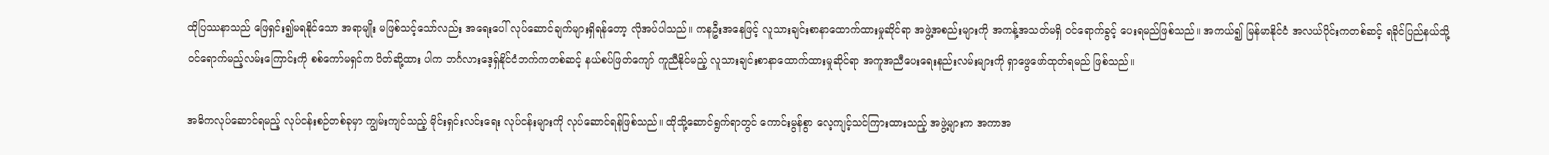ထိုပြဿနာသည် ဖြေရှင်း၍မရနိုင်သော အရာမျိုး မဖြစ်သင့်သော်လည်း အရေးပေါ် လုပ်ဆောင်ချက်များရှိရန်တော့ လိုအပ်ပါသည်။ ကနဦးအနေဖြင့် လူသားချင်းစာနာထောက်ထားမှုဆိုင်ရာ အဖွဲ့အစည်းများကို အကန့်အသတ်မရှိ ဝင်ရောက်ခွင့် ပေးရမည်ဖြစ်သည်။ အကယ်၍ မြန်မာနိုင်ငံ အလယ်ပိုင်းကတစ်ဆင့် ရခိုင်ပြည်နယ်သို့ ဝင်ရောက်မည့်လမ်းကြောင်းကို စစ်ကော်မရှင်က ပိတ်ဆို့ထား ပါက ဘင်္ဂလားဒေ့ရှ်နိုင်ငံဘက်ကတစ်ဆင့် နယ်စပ်ဖြတ်ကျော် ကူညီနိုင်မည့် လူသားချင်းစာနာထောက်ထားမှုဆိုင်ရာ အကူအညီပေးရေးနည်းလမ်းများကို ရှာဖွေဖော်ထုတ်ရမည် ဖြစ်သည်။

အဓိကလုပ်ဆောင်ရမည့် လုပ်ငန်းစဉ်တစ်ခုမှာ ကျွမ်းကျင်သည့် မိုင်းရှင်းလင်းရေး လုပ်ငန်းများကို လုပ်ဆောင်ရန်ဖြစ်သည်။ ထိုသို့ဆောင်ရွက်ရာတွင် ကောင်းမွန်စွာ လေ့ကျင့်သင်ကြားထားသည့် အဖွဲ့များက အကာအ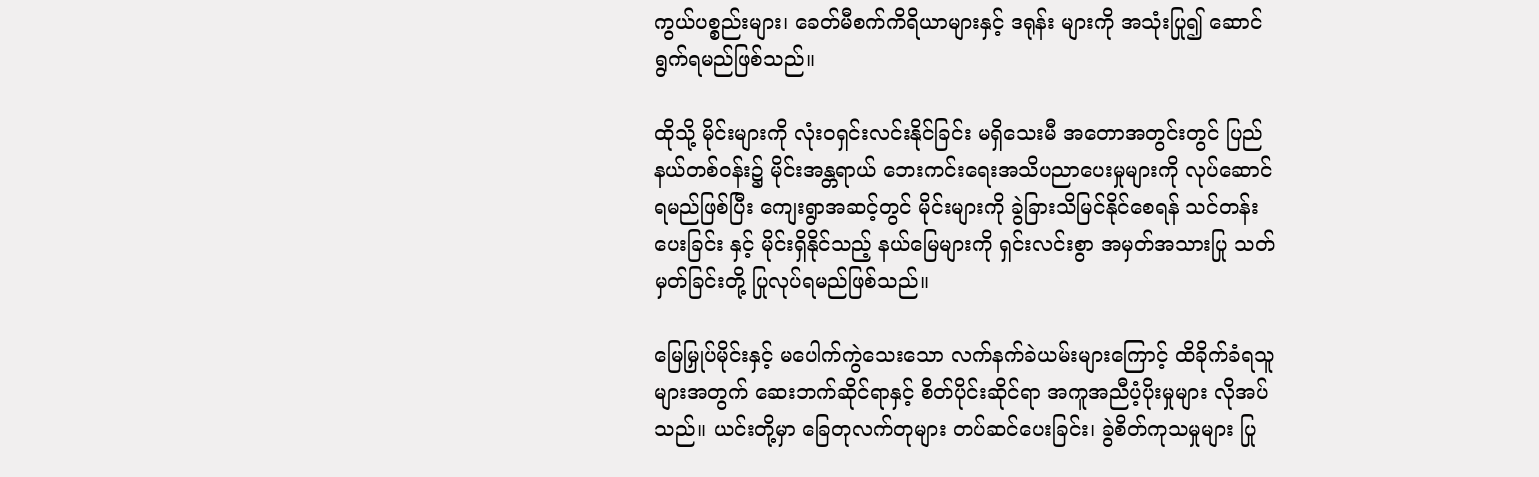ကွယ်ပစ္စည်းများ၊ ခေတ်မီစက်ကိရိယာများနှင့် ဒရုန်း များကို အသုံးပြု၍ ဆောင်ရွက်ရမည်ဖြစ်သည်။

ထိုသို့ မိုင်းများကို လုံးဝရှင်းလင်းနိုင်ခြင်း မရှိသေးမီ အတောအတွင်းတွင် ပြည်နယ်တစ်ဝန်း၌ မိုင်းအန္တရာယ် ဘေးကင်းရေးအသိပညာပေးမှုများကို လုပ်ဆောင်ရမည်ဖြစ်ပြီး ကျေးရွာအဆင့်တွင် မိုင်းများကို ခွဲခြားသိမြင်နိုင်စေရန် သင်တန်းပေးခြင်း နှင့် မိုင်းရှိနိုင်သည့် နယ်မြေများကို ရှင်းလင်းစွာ အမှတ်အသားပြု သတ်မှတ်ခြင်းတို့ ပြုလုပ်ရမည်ဖြစ်သည်။

မြေမြှုပ်မိုင်းနှင့် မပေါက်ကွဲသေးသော လက်နက်ခဲယမ်းများကြောင့် ထိခိုက်ခံရသူများအတွက် ဆေးဘက်ဆိုင်ရာနှင့် စိတ်ပိုင်းဆိုင်ရာ အကူအညီပံ့ပိုးမှုများ လိုအပ်သည်။ ယင်းတို့မှာ ခြေတုလက်တုများ တပ်ဆင်ပေးခြင်း၊ ခွဲစိတ်ကုသမှုများ ပြု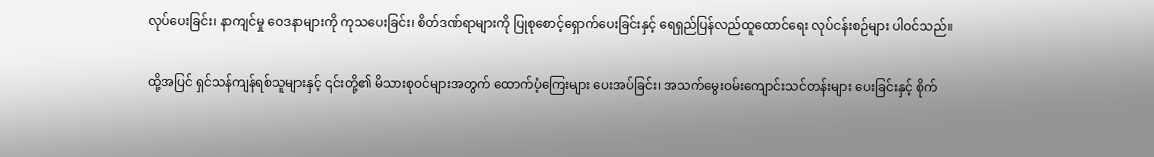လုပ်ပေးခြင်း၊ နာကျင်မှု ဝေဒနာများကို ကုသပေးခြင်း၊ စိတ်ဒဏ်ရာများကို ပြုစုစောင့်ရှောက်ပေးခြင်းနှင့် ရေရှည်ပြန်လည်ထူထောင်ရေး လုပ်ငန်းစဉ်များ ပါဝင်သည်။

ထို့အပြင် ရှင်သန်ကျန်ရစ်သူများနှင့် ၎င်းတို့၏ မိသားစုဝင်များအတွက် ထောက်ပံ့ကြေးများ ပေးအပ်ခြင်း၊ အသက်မွေးဝမ်းကျောင်းသင်တန်းများ ပေးခြင်းနှင့် စိုက်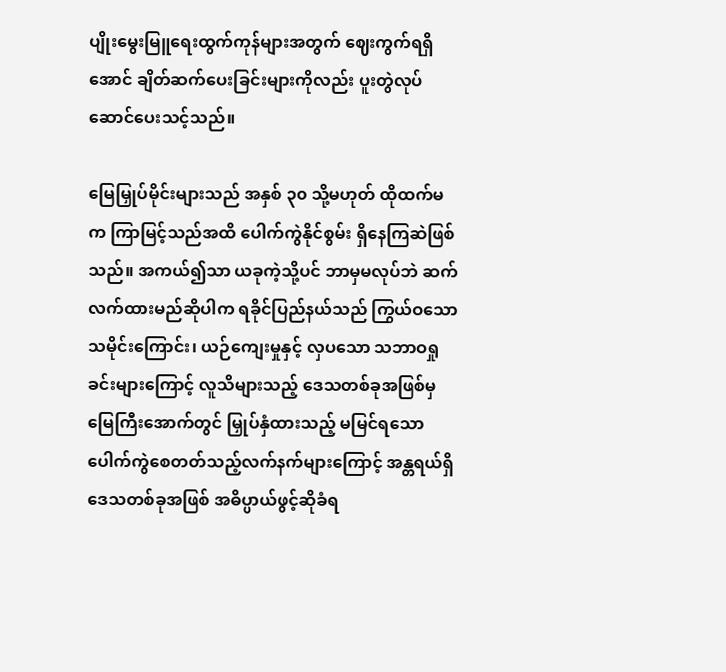ပျိုးမွေးမြူရေးထွက်ကုန်များအတွက် ဈေးကွက်ရရှိအောင် ချိတ်ဆက်ပေးခြင်းများကိုလည်း ပူးတွဲလုပ်ဆောင်ပေးသင့်သည်။

မြေမြှုပ်မိုင်းများသည် အနှစ် ၃၀ သို့မဟုတ် ထိုထက်မက ကြာမြင့်သည်အထိ ပေါက်ကွဲနိုင်စွမ်း ရှိနေကြဆဲဖြစ်သည်။ အကယ်၍သာ ယခုကဲ့သို့ပင် ဘာမှမလုပ်ဘဲ ဆက်လက်ထားမည်ဆိုပါက ရခိုင်ပြည်နယ်သည် ကြွယ်ဝသော သမိုင်းကြောင်း၊ ယဉ်ကျေးမှုနှင့် လှပသော သဘာဝရှုခင်းများကြောင့် လူသိများသည့် ဒေသတစ်ခုအဖြစ်မှ မြေကြီးအောက်တွင် မြှုပ်နှံထားသည့် မမြင်ရသော ပေါက်ကွဲစေတတ်သည့်လက်နက်များကြောင့် အန္တရယ်ရှိဒေသတစ်ခုအဖြစ် အဓိပ္ပာယ်ဖွင့်ဆိုခံရ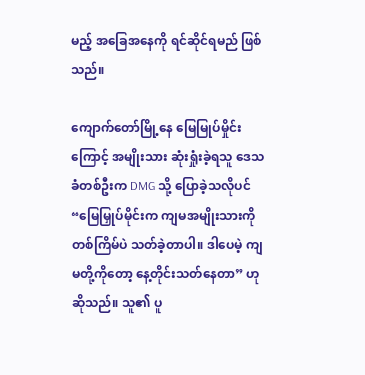မည့် အခြေအနေကို ရင်ဆိုင်ရမည် ဖြစ်သည်။

ကျောက်တော်မြို့နေ မြေမြုပ်မှိုင်းကြောင့် အမျိုးသား ဆုံးရှုံးခဲ့ရသူ ဒေသခံတစ်ဦးက DMG သို့ ပြောခဲ့သလိုပင် “မြေမြှုပ်မိုင်းက ကျမအမျိုးသားကို တစ်ကြိမ်ပဲ သတ်ခဲ့တာပါ။ ဒါပေမဲ့ ကျမတို့ကိုတော့ နေ့တိုင်းသတ်နေတာ” ဟု ဆိုသည်။ သူ၏ ပူ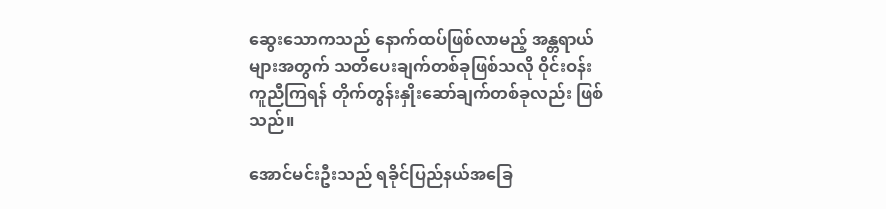ဆွေးသောကသည် နောက်ထပ်ဖြစ်လာမည့် အန္တရာယ်များအတွက် သတိပေးချက်တစ်ခုဖြစ်သလို ဝိုင်းဝန်းကူညီကြရန် တိုက်တွန်းနှိုးဆော်ချက်တစ်ခုလည်း ဖြစ်သည်။

အောင်မင်းဦးသည် ရခိုင်ပြည်နယ်အခြေ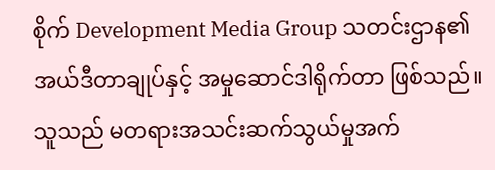စိုက် Development Media Group သတင်းဌာန၏ အယ်ဒီတာချုပ်နှင့် အမှုဆောင်ဒါရိုက်တာ ဖြစ်သည်။ သူသည် မတရားအသင်းဆက်သွယ်မှုအက်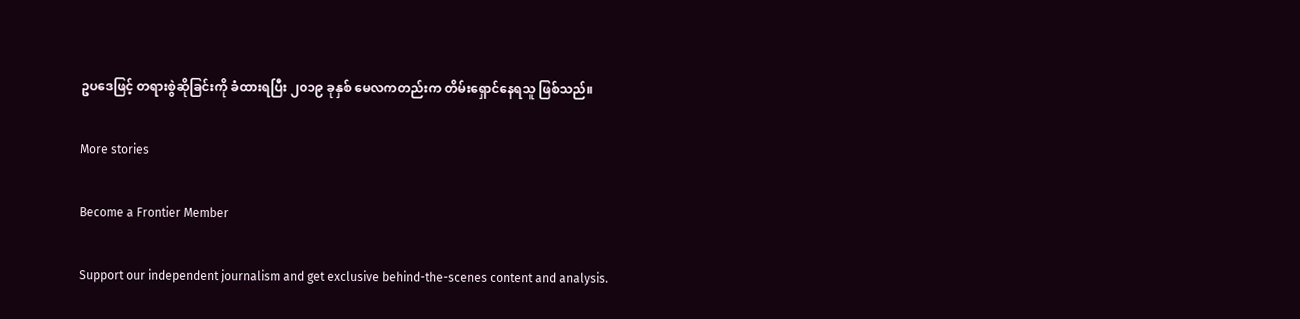ဥပဒေဖြင့် တရားစွဲဆိုခြင်းကို ခံထားရပြီး ၂၀၁၉ ခုနှစ် မေလကတည်းက တိမ်းရှောင်နေရသူ ဖြစ်သည်။

More stories

Become a Frontier Member

Support our independent journalism and get exclusive behind-the-scenes content and analysis.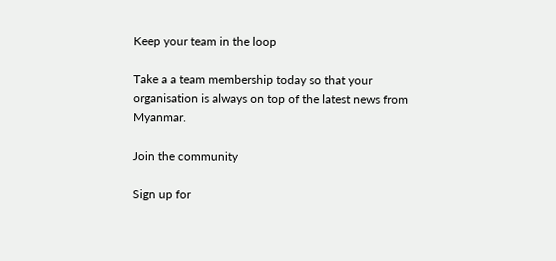Keep your team in the loop

Take a a team membership today so that your organisation is always on top of the latest news from Myanmar.

Join the community

Sign up for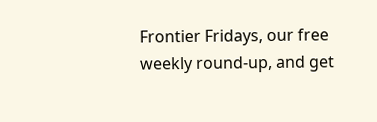Frontier Fridays, our free weekly round-up, and get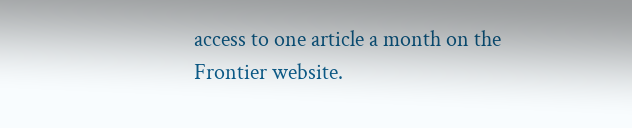access to one article a month on the Frontier website.